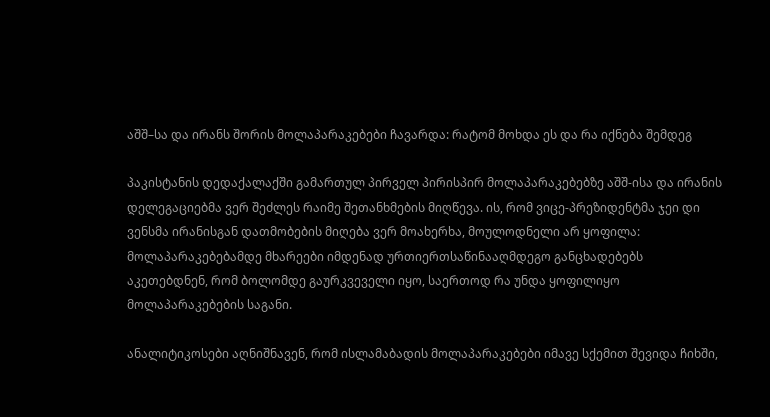აშშ–სა და ირანს შორის მოლაპარაკებები ჩავარდა: რატომ მოხდა ეს და რა იქნება შემდეგ

პაკისტანის დედაქალაქში გამართულ პირველ პირისპირ მოლაპარაკებებზე აშშ-ისა და ირანის დელეგაციებმა ვერ შეძლეს რაიმე შეთანხმების მიღწევა. ის, რომ ვიცე-პრეზიდენტმა ჯეი დი ვენსმა ირანისგან დათმობების მიღება ვერ მოახერხა, მოულოდნელი არ ყოფილა: მოლაპარაკებებამდე მხარეები იმდენად ურთიერთსაწინააღმდეგო განცხადებებს აკეთებდნენ, რომ ბოლომდე გაურკვეველი იყო, საერთოდ რა უნდა ყოფილიყო მოლაპარაკებების საგანი.

ანალიტიკოსები აღნიშნავენ, რომ ისლამაბადის მოლაპარაკებები იმავე სქემით შევიდა ჩიხში,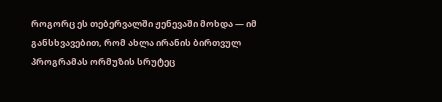როგორც ეს თებერვალში ჟენევაში მოხდა — იმ განსხვავებით, რომ ახლა ირანის ბირთვულ პროგრამას ორმუზის სრუტეც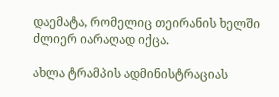დაემატა, რომელიც თეირანის ხელში ძლიერ იარაღად იქცა.

ახლა ტრამპის ადმინისტრაციას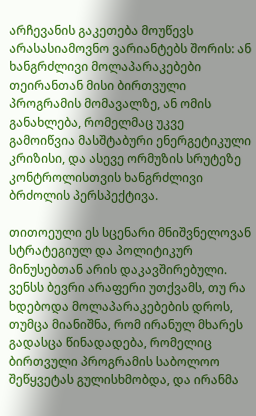არჩევანის გაკეთება მოუწევს არასასიამოვნო ვარიანტებს შორის: ან ხანგრძლივი მოლაპარაკებები თეირანთან მისი ბირთვული პროგრამის მომავალზე, ან ომის განახლება, რომელმაც უკვე გამოიწვია მასშტაბური ენერგეტიკული კრიზისი, და ასევე ორმუზის სრუტეზე კონტროლისთვის ხანგრძლივი ბრძოლის პერსპექტივა.

თითოეული ეს სცენარი მნიშვნელოვან სტრატეგიულ და პოლიტიკურ მინუსებთან არის დაკავშირებული. ვენსს ბევრი არაფერი უთქვამს, თუ რა ხდებოდა მოლაპარაკებების დროს, თუმცა მიანიშნა, რომ ირანულ მხარეს გადასცა წინადადება, რომელიც ბირთვული პროგრამის საბოლოო შეწყვეტას გულისხმობდა, და ირანმა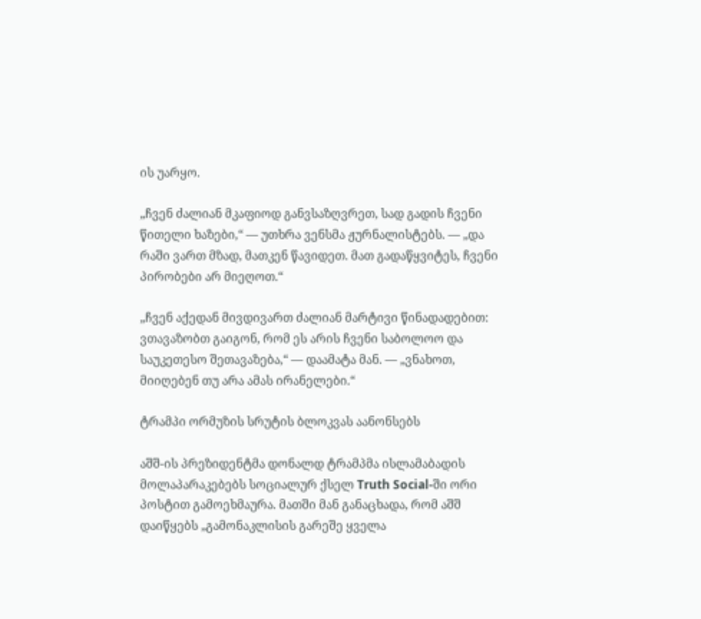ის უარყო.

„ჩვენ ძალიან მკაფიოდ განვსაზღვრეთ, სად გადის ჩვენი წითელი ხაზები,“ — უთხრა ვენსმა ჟურნალისტებს. — „და რაში ვართ მზად, მათკენ წავიდეთ. მათ გადაწყვიტეს, ჩვენი პირობები არ მიეღოთ.“

„ჩვენ აქედან მივდივართ ძალიან მარტივი წინადადებით: ვთავაზობთ გაიგონ, რომ ეს არის ჩვენი საბოლოო და საუკეთესო შეთავაზება,“ — დაამატა მან. — „ვნახოთ, მიიღებენ თუ არა ამას ირანელები.“

ტრამპი ორმუზის სრუტის ბლოკვას აანონსებს

აშშ-ის პრეზიდენტმა დონალდ ტრამპმა ისლამაბადის მოლაპარაკებებს სოციალურ ქსელ Truth Social-ში ორი პოსტით გამოეხმაურა. მათში მან განაცხადა, რომ აშშ დაიწყებს „გამონაკლისის გარეშე ყველა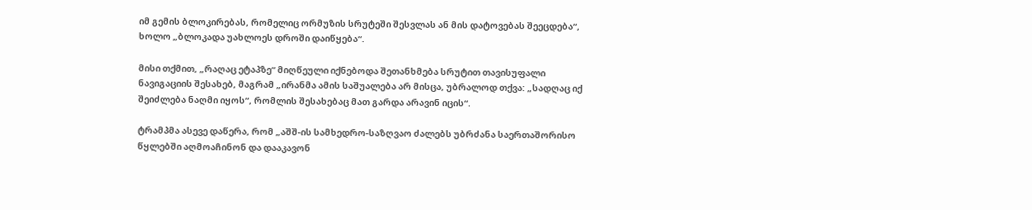იმ გემის ბლოკირებას, რომელიც ორმუზის სრუტეში შესვლას ან მის დატოვებას შეეცდება“, ხოლო „ბლოკადა უახლოეს დროში დაიწყება“.

მისი თქმით, „რაღაც ეტაპზე“ მიღწეული იქნებოდა შეთანხმება სრუტით თავისუფალი ნავიგაციის შესახებ, მაგრამ „ირანმა ამის საშუალება არ მისცა, უბრალოდ თქვა: „სადღაც იქ შეიძლება ნაღმი იყოს“, რომლის შესახებაც მათ გარდა არავინ იცის“.

ტრამპმა ასევე დაწერა, რომ „აშშ-ის სამხედრო-საზღვაო ძალებს უბრძანა საერთაშორისო წყლებში აღმოაჩინონ და დააკავონ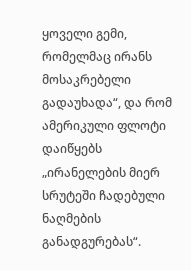ყოველი გემი, რომელმაც ირანს მოსაკრებელი გადაუხადა“, და რომ ამერიკული ფლოტი დაიწყებს „ირანელების მიერ სრუტეში ჩადებული ნაღმების განადგურებას“.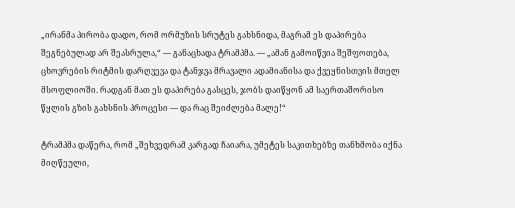„ირანმა პირობა დადო, რომ ორმუზის სრუტეს გახსნიდა, მაგრამ ეს დაპირება შეგნებულად არ შეასრულა,“ — განაცხადა ტრამპმა. — „ამან გამოიწვია შეშფოთება, ცხოვრების რიტმის დარღვევა და ტანჯვა მრავალი ადამიანისა და ქვეყნისთვის მთელ მსოფლიოში. რადგან მათ ეს დაპირება გასცეს, ჯობს დაიწყონ ამ საერთაშორისო წყლის გზის გახსნის პროცესი — და რაც შეიძლება მალე!“

ტრამპმა დაწერა, რომ „შეხვედრამ კარგად ჩაიარა, უმეტეს საკითხებზე თანხმობა იქნა მიღწეული,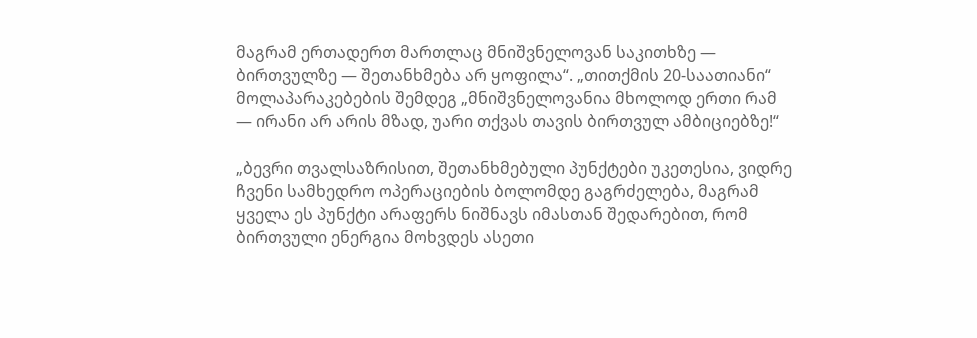მაგრამ ერთადერთ მართლაც მნიშვნელოვან საკითხზე — ბირთვულზე — შეთანხმება არ ყოფილა“. „თითქმის 20-საათიანი“ მოლაპარაკებების შემდეგ „მნიშვნელოვანია მხოლოდ ერთი რამ — ირანი არ არის მზად, უარი თქვას თავის ბირთვულ ამბიციებზე!“

„ბევრი თვალსაზრისით, შეთანხმებული პუნქტები უკეთესია, ვიდრე ჩვენი სამხედრო ოპერაციების ბოლომდე გაგრძელება, მაგრამ ყველა ეს პუნქტი არაფერს ნიშნავს იმასთან შედარებით, რომ ბირთვული ენერგია მოხვდეს ასეთი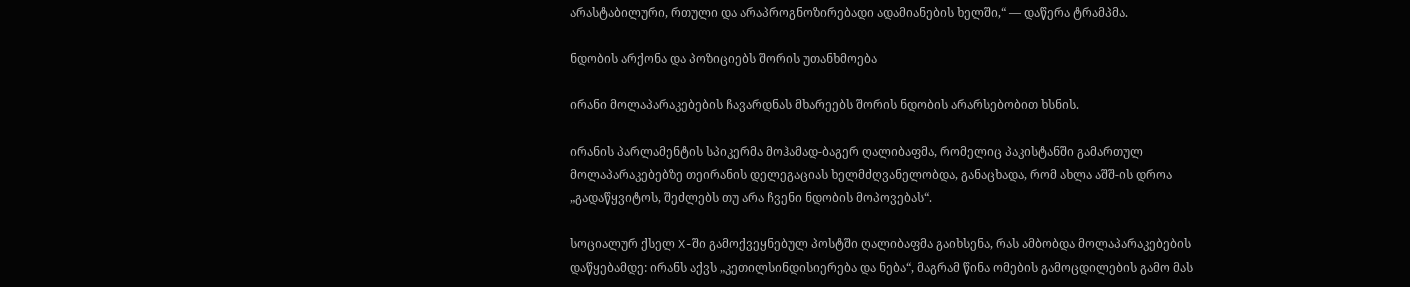არასტაბილური, რთული და არაპროგნოზირებადი ადამიანების ხელში,“ — დაწერა ტრამპმა.

ნდობის არქონა და პოზიციებს შორის უთანხმოება

ირანი მოლაპარაკებების ჩავარდნას მხარეებს შორის ნდობის არარსებობით ხსნის.

ირანის პარლამენტის სპიკერმა მოჰამად-ბაგერ ღალიბაფმა, რომელიც პაკისტანში გამართულ მოლაპარაკებებზე თეირანის დელეგაციას ხელმძღვანელობდა, განაცხადა, რომ ახლა აშშ-ის დროა „გადაწყვიტოს, შეძლებს თუ არა ჩვენი ნდობის მოპოვებას“.

სოციალურ ქსელ X-ში გამოქვეყნებულ პოსტში ღალიბაფმა გაიხსენა, რას ამბობდა მოლაპარაკებების დაწყებამდე: ირანს აქვს „კეთილსინდისიერება და ნება“, მაგრამ წინა ომების გამოცდილების გამო მას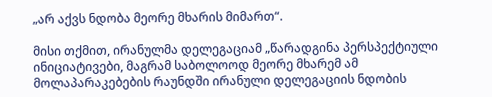„არ აქვს ნდობა მეორე მხარის მიმართ“.

მისი თქმით, ირანულმა დელეგაციამ „წარადგინა პერსპექტიული ინიციატივები, მაგრამ საბოლოოდ მეორე მხარემ ამ მოლაპარაკებების რაუნდში ირანული დელეგაციის ნდობის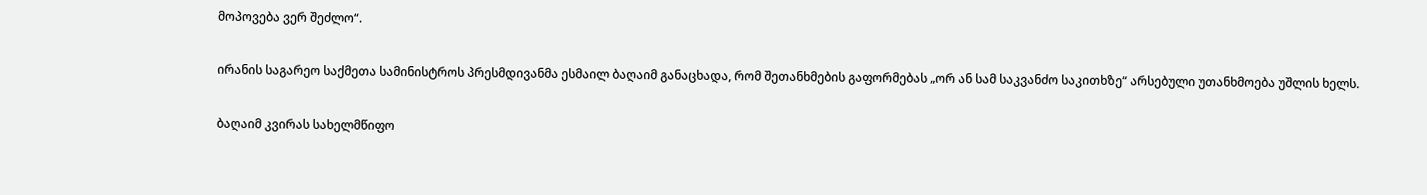მოპოვება ვერ შეძლო“.

ირანის საგარეო საქმეთა სამინისტროს პრესმდივანმა ესმაილ ბაღაიმ განაცხადა, რომ შეთანხმების გაფორმებას „ორ ან სამ საკვანძო საკითხზე“ არსებული უთანხმოება უშლის ხელს.

ბაღაიმ კვირას სახელმწიფო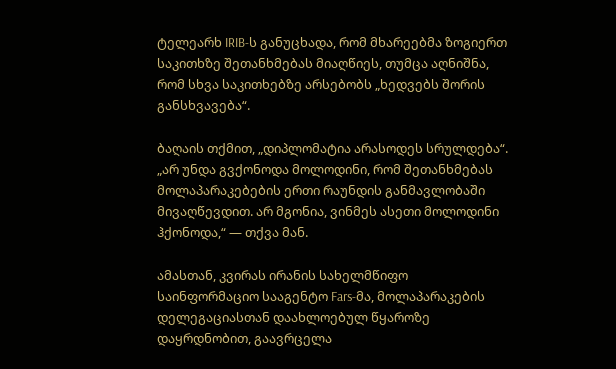ტელეარხ IRIB-ს განუცხადა, რომ მხარეებმა ზოგიერთ საკითხზე შეთანხმებას მიაღწიეს, თუმცა აღნიშნა, რომ სხვა საკითხებზე არსებობს „ხედვებს შორის განსხვავება“.

ბაღაის თქმით, „დიპლომატია არასოდეს სრულდება“. „არ უნდა გვქონოდა მოლოდინი, რომ შეთანხმებას მოლაპარაკებების ერთი რაუნდის განმავლობაში მივაღწევდით. არ მგონია, ვინმეს ასეთი მოლოდინი ჰქონოდა,“ — თქვა მან.

ამასთან, კვირას ირანის სახელმწიფო საინფორმაციო სააგენტო Fars-მა, მოლაპარაკების დელეგაციასთან დაახლოებულ წყაროზე დაყრდნობით, გაავრცელა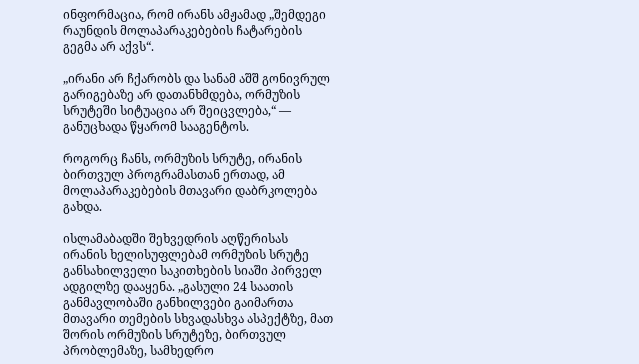ინფორმაცია, რომ ირანს ამჟამად „შემდეგი რაუნდის მოლაპარაკებების ჩატარების გეგმა არ აქვს“.

„ირანი არ ჩქარობს და სანამ აშშ გონივრულ გარიგებაზე არ დათანხმდება, ორმუზის სრუტეში სიტუაცია არ შეიცვლება,“ — განუცხადა წყარომ სააგენტოს.

როგორც ჩანს, ორმუზის სრუტე, ირანის ბირთვულ პროგრამასთან ერთად, ამ მოლაპარაკებების მთავარი დაბრკოლება გახდა.

ისლამაბადში შეხვედრის აღწერისას ირანის ხელისუფლებამ ორმუზის სრუტე განსახილველი საკითხების სიაში პირველ ადგილზე დააყენა. „გასული 24 საათის განმავლობაში განხილვები გაიმართა მთავარი თემების სხვადასხვა ასპექტზე, მათ შორის ორმუზის სრუტეზე, ბირთვულ პრობლემაზე, სამხედრო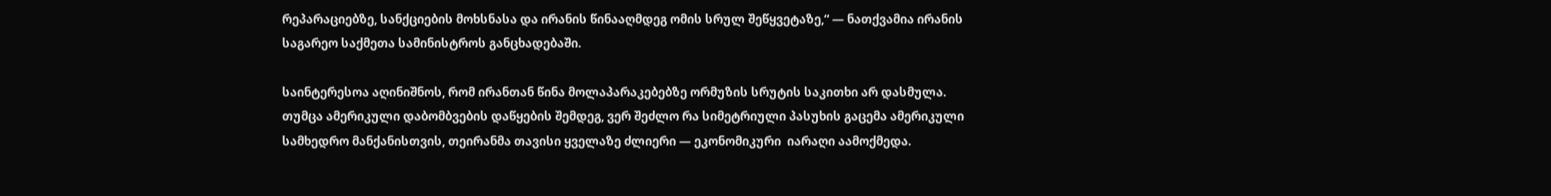რეპარაციებზე, სანქციების მოხსნასა და ირანის წინააღმდეგ ომის სრულ შეწყვეტაზე,“ — ნათქვამია ირანის საგარეო საქმეთა სამინისტროს განცხადებაში.

საინტერესოა აღინიშნოს, რომ ირანთან წინა მოლაპარაკებებზე ორმუზის სრუტის საკითხი არ დასმულა. თუმცა ამერიკული დაბომბვების დაწყების შემდეგ, ვერ შეძლო რა სიმეტრიული პასუხის გაცემა ამერიკული სამხედრო მანქანისთვის, თეირანმა თავისი ყველაზე ძლიერი — ეკონომიკური  იარაღი აამოქმედა.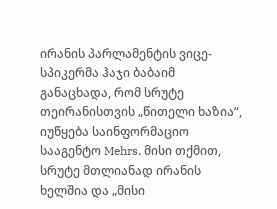ირანის პარლამენტის ვიცე-სპიკერმა ჰაჯი ბაბაიმ განაცხადა, რომ სრუტე თეირანისთვის „წითელი ხაზია“, იუწყება საინფორმაციო სააგენტო Mehrs. მისი თქმით, სრუტე მთლიანად ირანის ხელშია და „მისი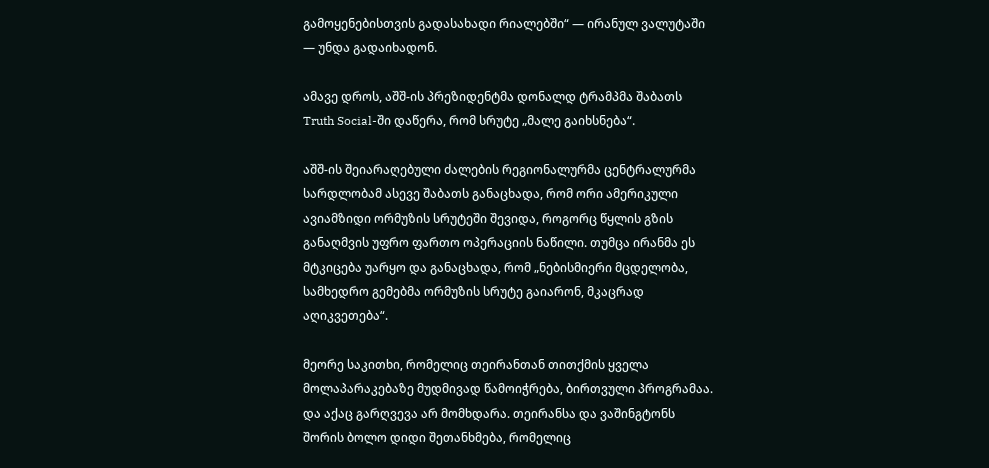გამოყენებისთვის გადასახადი რიალებში“ — ირანულ ვალუტაში — უნდა გადაიხადონ.

ამავე დროს, აშშ-ის პრეზიდენტმა დონალდ ტრამპმა შაბათს Truth Social-ში დაწერა, რომ სრუტე „მალე გაიხსნება“.

აშშ-ის შეიარაღებული ძალების რეგიონალურმა ცენტრალურმა სარდლობამ ასევე შაბათს განაცხადა, რომ ორი ამერიკული ავიამზიდი ორმუზის სრუტეში შევიდა, როგორც წყლის გზის განაღმვის უფრო ფართო ოპერაციის ნაწილი. თუმცა ირანმა ეს მტკიცება უარყო და განაცხადა, რომ „ნებისმიერი მცდელობა, სამხედრო გემებმა ორმუზის სრუტე გაიარონ, მკაცრად აღიკვეთება“.

მეორე საკითხი, რომელიც თეირანთან თითქმის ყველა მოლაპარაკებაზე მუდმივად წამოიჭრება, ბირთვული პროგრამაა. და აქაც გარღვევა არ მომხდარა. თეირანსა და ვაშინგტონს შორის ბოლო დიდი შეთანხმება, რომელიც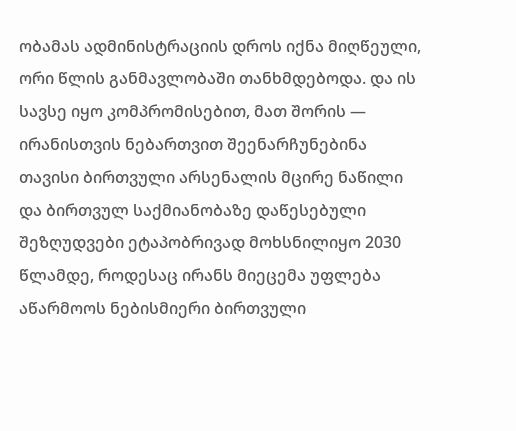ობამას ადმინისტრაციის დროს იქნა მიღწეული, ორი წლის განმავლობაში თანხმდებოდა. და ის სავსე იყო კომპრომისებით, მათ შორის — ირანისთვის ნებართვით შეენარჩუნებინა თავისი ბირთვული არსენალის მცირე ნაწილი და ბირთვულ საქმიანობაზე დაწესებული შეზღუდვები ეტაპობრივად მოხსნილიყო 2030 წლამდე, როდესაც ირანს მიეცემა უფლება აწარმოოს ნებისმიერი ბირთვული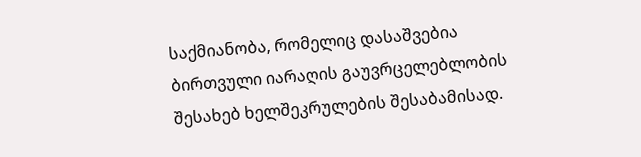საქმიანობა, რომელიც დასაშვებია ბირთვული იარაღის გაუვრცელებლობის შესახებ ხელშეკრულების შესაბამისად.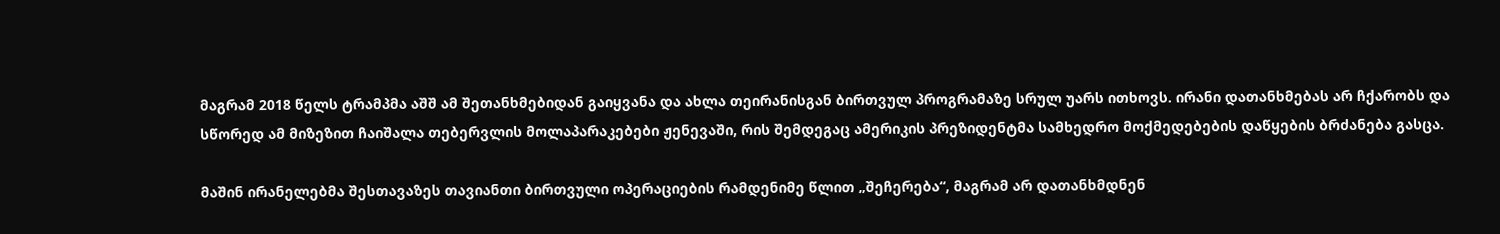მაგრამ 2018 წელს ტრამპმა აშშ ამ შეთანხმებიდან გაიყვანა და ახლა თეირანისგან ბირთვულ პროგრამაზე სრულ უარს ითხოვს. ირანი დათანხმებას არ ჩქარობს და სწორედ ამ მიზეზით ჩაიშალა თებერვლის მოლაპარაკებები ჟენევაში, რის შემდეგაც ამერიკის პრეზიდენტმა სამხედრო მოქმედებების დაწყების ბრძანება გასცა.

მაშინ ირანელებმა შესთავაზეს თავიანთი ბირთვული ოპერაციების რამდენიმე წლით „შეჩერება“, მაგრამ არ დათანხმდნენ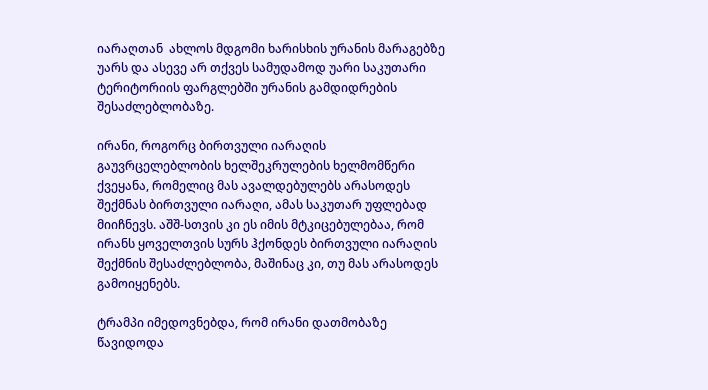იარაღთან  ახლოს მდგომი ხარისხის ურანის მარაგებზე უარს და ასევე არ თქვეს სამუდამოდ უარი საკუთარი ტერიტორიის ფარგლებში ურანის გამდიდრების შესაძლებლობაზე.

ირანი, როგორც ბირთვული იარაღის გაუვრცელებლობის ხელშეკრულების ხელმომწერი ქვეყანა, რომელიც მას ავალდებულებს არასოდეს შექმნას ბირთვული იარაღი, ამას საკუთარ უფლებად მიიჩნევს. აშშ-სთვის კი ეს იმის მტკიცებულებაა, რომ ირანს ყოველთვის სურს ჰქონდეს ბირთვული იარაღის შექმნის შესაძლებლობა, მაშინაც კი, თუ მას არასოდეს გამოიყენებს.

ტრამპი იმედოვნებდა, რომ ირანი დათმობაზე წავიდოდა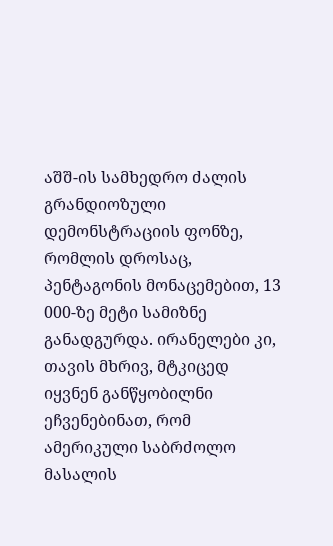აშშ-ის სამხედრო ძალის გრანდიოზული დემონსტრაციის ფონზე, რომლის დროსაც, პენტაგონის მონაცემებით, 13 000-ზე მეტი სამიზნე განადგურდა. ირანელები კი, თავის მხრივ, მტკიცედ იყვნენ განწყობილნი ეჩვენებინათ, რომ ამერიკული საბრძოლო მასალის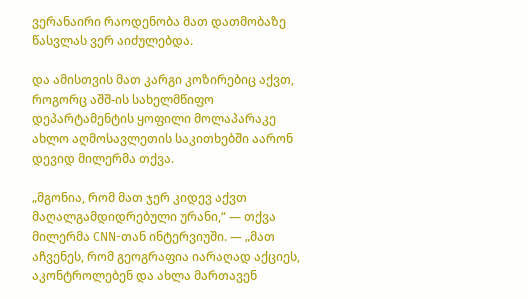ვერანაირი რაოდენობა მათ დათმობაზე წასვლას ვერ აიძულებდა.

და ამისთვის მათ კარგი კოზირებიც აქვთ, როგორც აშშ-ის სახელმწიფო დეპარტამენტის ყოფილი მოლაპარაკე ახლო აღმოსავლეთის საკითხებში აარონ დევიდ მილერმა თქვა.

„მგონია, რომ მათ ჯერ კიდევ აქვთ მაღალგამდიდრებული ურანი,“ — თქვა მილერმა CNN-თან ინტერვიუში. — „მათ აჩვენეს, რომ გეოგრაფია იარაღად აქციეს, აკონტროლებენ და ახლა მართავენ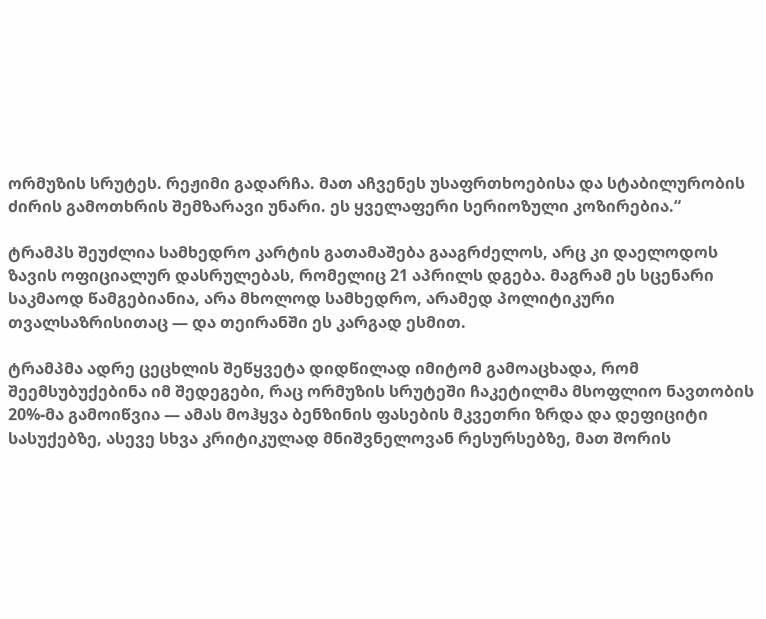ორმუზის სრუტეს. რეჟიმი გადარჩა. მათ აჩვენეს უსაფრთხოებისა და სტაბილურობის ძირის გამოთხრის შემზარავი უნარი. ეს ყველაფერი სერიოზული კოზირებია.“

ტრამპს შეუძლია სამხედრო კარტის გათამაშება გააგრძელოს, არც კი დაელოდოს ზავის ოფიციალურ დასრულებას, რომელიც 21 აპრილს დგება. მაგრამ ეს სცენარი საკმაოდ წამგებიანია, არა მხოლოდ სამხედრო, არამედ პოლიტიკური თვალსაზრისითაც — და თეირანში ეს კარგად ესმით.

ტრამპმა ადრე ცეცხლის შეწყვეტა დიდწილად იმიტომ გამოაცხადა, რომ შეემსუბუქებინა იმ შედეგები, რაც ორმუზის სრუტეში ჩაკეტილმა მსოფლიო ნავთობის 20%-მა გამოიწვია — ამას მოჰყვა ბენზინის ფასების მკვეთრი ზრდა და დეფიციტი სასუქებზე, ასევე სხვა კრიტიკულად მნიშვნელოვან რესურსებზე, მათ შორის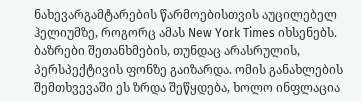ნახევარგამტარების წარმოებისთვის აუცილებელ ჰელიუმზე, როგორც ამას New York Times იხსენებს. ბაზრები შეთანხმების, თუნდაც არასრულის, პერსპექტივის ფონზე გაიზარდა. ომის განახლების შემთხვევაში ეს ზრდა შეწყდება, ხოლო ინფლაცია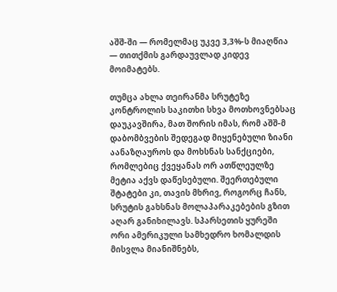აშშ-ში — რომელმაც უკვე 3,3%-ს მიაღწია — თითქმის გარდაუვლად კიდევ მოიმატებს.

თუმცა ახლა თეირანმა სრუტეზე კონტროლის საკითხი სხვა მოთხოვნებსაც დაუკავშირა, მათ შორის იმას, რომ აშშ-მ დაბომბვების შედეგად მიყენებული ზიანი აანაზღაუროს და მოხსნას სანქციები, რომლებიც ქვეყანას ორ ათწლეულზე მეტია აქვს დაწესებული. შეერთებული შტატები კი, თავის მხრივ, როგორც ჩანს, სრუტის გახსნას მოლაპარაკებების გზით აღარ განიხილავს. სპარსეთის ყურეში ორი ამერიკული სამხედრო ხომალდის მისვლა მიანიშნებს,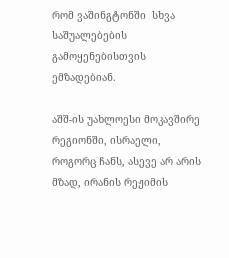რომ ვაშინგტონში  სხვა საშუალებების გამოყენებისთვის ემზადებიან.

აშშ-ის უახლოესი მოკავშირე რეგიონში, ისრაელი, როგორც ჩანს, ასევე არ არის მზად, ირანის რეჟიმის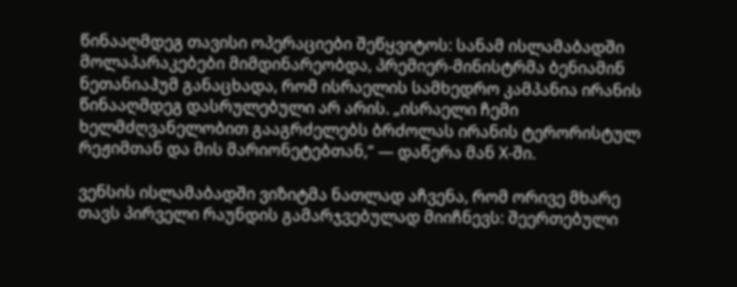წინააღმდეგ თავისი ოპერაციები შეწყვიტოს: სანამ ისლამაბადში მოლაპარაკებები მიმდინარეობდა, პრემიერ-მინისტრმა ბენიამინ ნეთანიაჰუმ განაცხადა, რომ ისრაელის სამხედრო კამპანია ირანის წინააღმდეგ დასრულებული არ არის. „ისრაელი ჩემი ხელმძღვანელობით გააგრძელებს ბრძოლას ირანის ტერორისტულ რეჟიმთან და მის მარიონეტებთან,“ — დაწერა მან X-ში.

ვენსის ისლამაბადში ვიზიტმა ნათლად აჩვენა, რომ ორივე მხარე თავს პირველი რაუნდის გამარჯვებულად მიიჩნევს: შეერთებული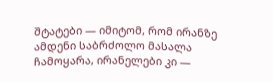შტატები — იმიტომ, რომ ირანზე ამდენი საბრძოლო მასალა ჩამოყარა, ირანელები კი —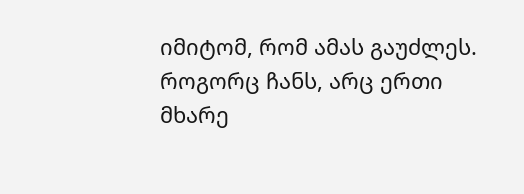იმიტომ, რომ ამას გაუძლეს. როგორც ჩანს, არც ერთი მხარე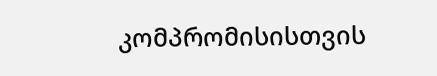კომპრომისისთვის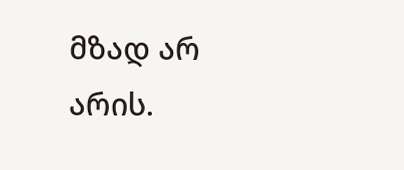მზად არ არის.